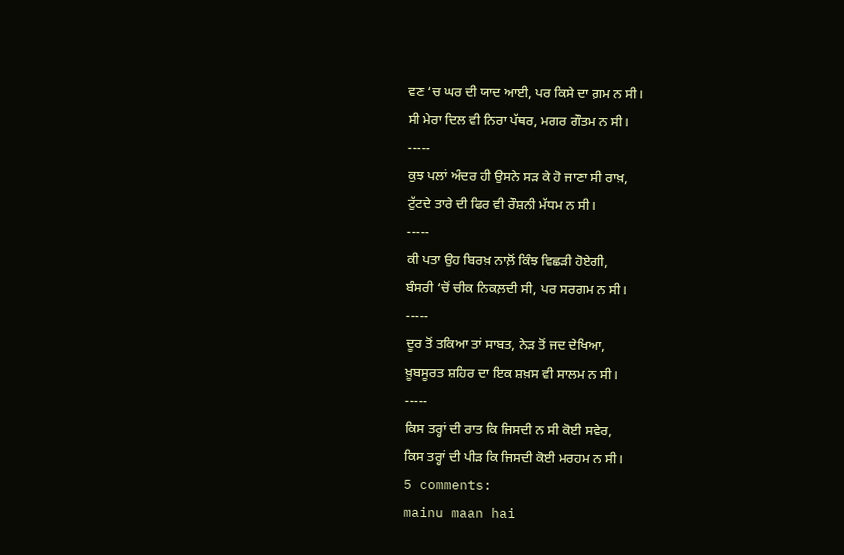ਵਣ ‘ਚ ਘਰ ਦੀ ਯਾਦ ਆਈ, ਪਰ ਕਿਸੇ ਦਾ ਗ਼ਮ ਨ ਸੀ।
ਸੀ ਮੇਰਾ ਦਿਲ ਵੀ ਨਿਰਾ ਪੱਥਰ, ਮਗਰ ਗੌਤਮ ਨ ਸੀ।
-----
ਕੁਝ ਪਲਾਂ ਅੰਦਰ ਹੀ ਉਸਨੇ ਸੜ ਕੇ ਹੋ ਜਾਣਾ ਸੀ ਰਾਖ਼,
ਟੁੱਟਦੇ ਤਾਰੇ ਦੀ ਫਿਰ ਵੀ ਰੌਸ਼ਨੀ ਮੱਧਮ ਨ ਸੀ।
-----
ਕੀ ਪਤਾ ਉਹ ਬਿਰਖ਼ ਨਾਲ਼ੋਂ ਕਿੰਝ ਵਿਛੜੀ ਹੋਏਗੀ,
ਬੰਸਰੀ ‘ਚੋਂ ਚੀਕ ਨਿਕਲ਼ਦੀ ਸੀ, ਪਰ ਸਰਗਮ ਨ ਸੀ।
-----
ਦੂਰ ਤੋਂ ਤਕਿਆ ਤਾਂ ਸਾਬਤ, ਨੇੜ ਤੋਂ ਜਦ ਦੇਖਿਆ,
ਖ਼ੂਬਸੂਰਤ ਸ਼ਹਿਰ ਦਾ ਇਕ ਸ਼ਖ਼ਸ ਵੀ ਸਾਲਮ ਨ ਸੀ।
-----
ਕਿਸ ਤਰ੍ਹਾਂ ਦੀ ਰਾਤ ਕਿ ਜਿਸਦੀ ਨ ਸੀ ਕੋਈ ਸਵੇਰ,
ਕਿਸ ਤਰ੍ਹਾਂ ਦੀ ਪੀੜ ਕਿ ਜਿਸਦੀ ਕੋਈ ਮਰਹਮ ਨ ਸੀ।
5 comments:
mainu maan hai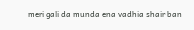meri gali da munda ena vadhia shair ban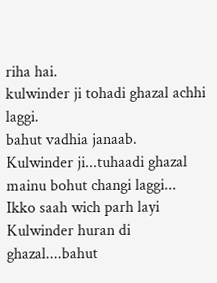riha hai.
kulwinder ji tohadi ghazal achhi laggi.
bahut vadhia janaab.
Kulwinder ji...tuhaadi ghazal mainu bohut changi laggi...
Ikko saah wich parh layi Kulwinder huran di ghazal....bahut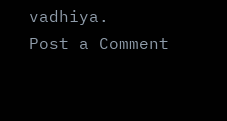vadhiya.
Post a Comment